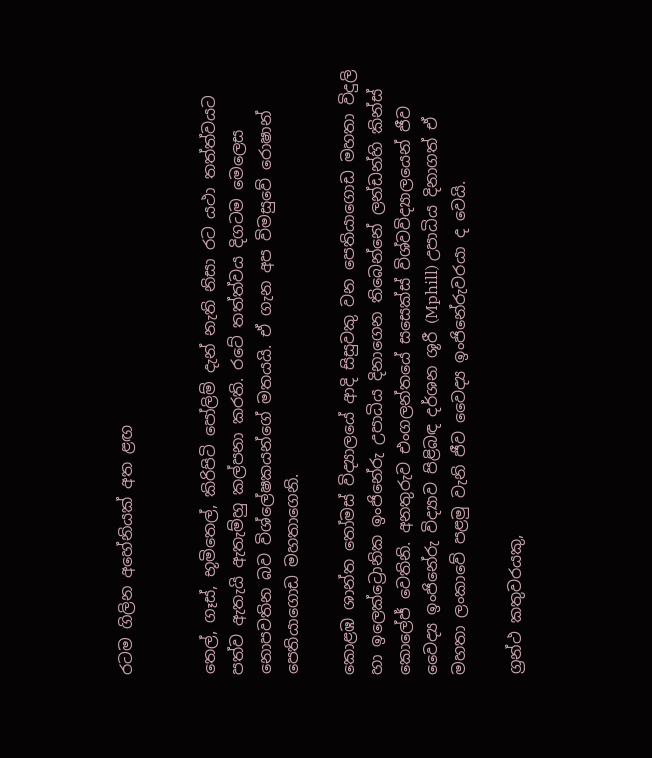රටම ගිලින අහේනියක් අත ළඟ


තෙල්, ගෑස්, භූමිතෙල්, කිරිපිටි පෝලිම් දැන් නැති නිසා රට යථා තත්ත්වයට පත්ව ඇතැයි ඇතැම්හු කල්පනා කරති. රටේ තත්ත්වය දිගටම මෙලෙස නොපවතින බව විශ්ලේෂකයන්ගේ මතයයි. ඒ ගැන අප විමසුවේ රොෂාන් පෙතියාගොඩ මහතාගෙනි.

කොළඹ ශාන්ත තෝමස් විද්‍යාලයේ ආදි සිසුවකු වන පෙතියාගොඩ මහතා විදුලි හා ඉලෙක්ට්‍රොනික ඉංජිනේරු උපාධිය දිනාගෙන තිබෙන්නේ ලන්ඩන්හි කින්ස් කොලේජ් වෙතිනි. අනතුරුව එංගලන්තයේ සසෙක්ස් විශ්වවිද්‍යාලයෙන් ජීව වෛද්‍ය ඉංජිනේරු විද්‍යාව පිළිබඳ දර්ශන ශූරී (Mphill) උපාධිය දිනාගත් ඒ මහතා ලංකාවේ පළමු වැනි ජීව වෛද්‍ය ඉංජිනේරුවරයා ද වෙයි.

ග්‍රන්ථ කතුවරයකු,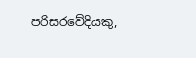පරිසරවේදියකු,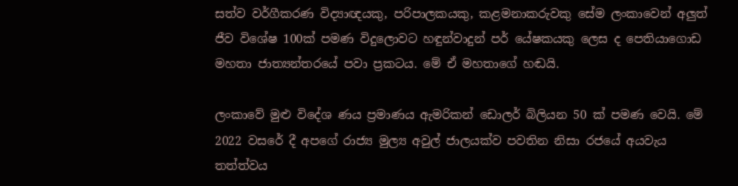සත්ව වර්ගීකරණ විද්‍යාඥයකු, පරිපාලකයකු, කළමනාකරුවකු සේම ලංකාවෙන් අලුත් ජීව විශේෂ 100ක් පමණ විදුලොවට හඳුන්වාදුන් පර් යේෂකයකු ලෙස ද පෙතියාගොඩ මහතා ජාත්‍යන්තරයේ පවා ප්‍රකටය. මේ ඒ මහතාගේ හඬයි.

ලංකාවේ මුළු විදේශ ණය ප්‍රමාණය ඇමරිකන් ඩොලර් බිලියන 50 ක් පමණ වෙයි. මේ 2022 වසරේ දී අපගේ රාජ්‍ය මුල්‍ය අවුල් ජාලයක්ව පවතින නිසා රජයේ අයවැය තත්ත්වය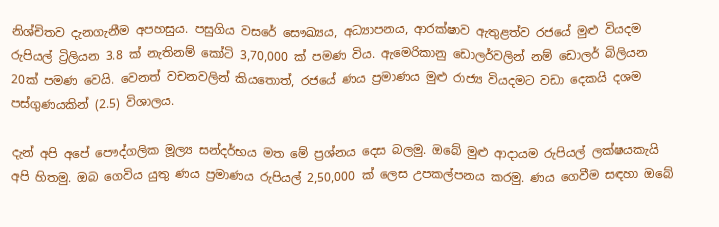නිශ්චිතව දැනගැනීම අපහසුය. පසුගිය වසරේ සෞඛ්‍යය, අධ්‍යාපනය, ආරක්ෂාව ඇතුළත්ව රජයේ මුළු වියදම රුපියල් ට්‍රිලියන 3.8 ක් නැතිනම් කෝටි 3,70,000 ක් පමණ විය. ඇමෙරිකානු ඩොලර්වලින් නම් ඩොලර් බිලියන 20ක් පමණ වෙයි. වෙනත් වචනවලින් කියතොත්, රජයේ ණය ප්‍රමාණය මුළු රාජ්‍ය වියදමට වඩා දෙකයි දශම පස්ගුණයකින් (2.5) විශාලය.

දැන් අපි අපේ පෞද්ගලික මූල්‍ය සන්දර්භය මත මේ ප්‍රශ්නය දෙස බලමු. ඔබේ මුළු ආදායම රුපියල් ලක්ෂයකැයි අපි හිතමු. ඔබ ගෙවිය යුතු ණය ප්‍රමාණය රුපියල් 2,50,000 ක් ලෙස උපකල්පනය කරමු. ණය ගෙවීම සඳහා ඔබේ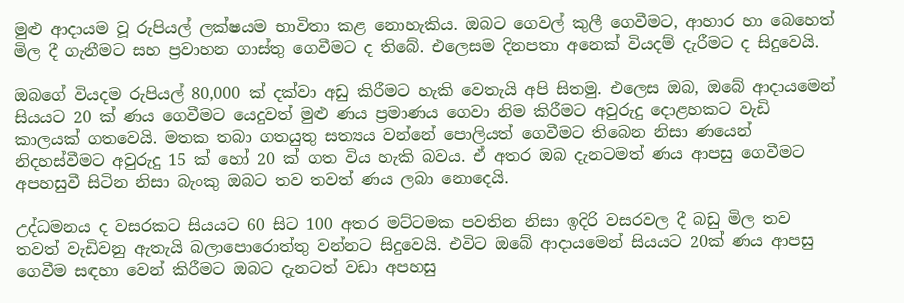මුළු ආදායම වූ රුපියල් ලක්ෂයම භාවිතා කළ නොහැකිය. ඔබට ගෙවල් කුලී ගෙවීමට, ආහාර හා බෙහෙත් මිල දී ගැනීමට සහ ප්‍රවාහන ගාස්තු ගෙවීමට ද තිබේ. එලෙසම දිනපතා අනෙක් වියදම් දැරීමට ද සිදුවෙයි.

ඔබගේ වියදම රුපියල් 80,000 ක් දක්වා අඩු කිරීමට හැකි වෙතැයි අපි සිතමු. එලෙස ඔබ, ඔබේ ආදායමෙන් සියයට 20 ක් ණය ගෙවීමට යෙදුවත් මුළු ණය ප්‍රමාණය ගෙවා නිම කිරීමට අවුරුදු දොළහකට වැඩි කාලයක් ගතවෙයි. මතක තබා ගතයුතු සත්‍යය වන්නේ පොලියත් ගෙවීමට තිබෙන නිසා ණයෙන් නිදහස්වීමට අවුරුදු 15 ක් හෝ 20 ක් ගත විය හැකි බවය. ඒ අතර ඔබ දැනටමත් ණය ආපසු ගෙවීමට අපහසුවී සිටින නිසා බැංකු ඔබට තව තවත් ණය ලබා නොදෙයි.

උද්ධමනය ද වසරකට සියයට 60 සිට 100 අතර මට්ටමක පවතින නිසා ඉදිරි වසරවල දී බඩු මිල තව තවත් වැඩිවනු ඇතැයි බලාපොරොත්තු වන්නට සිදුවෙයි. එවිට ඔබේ ආදායමෙන් සියයට 20ක් ණය ආපසු ගෙවීම සඳහා වෙන් කිරීමට ඔබට දැනටත් වඩා අපහසු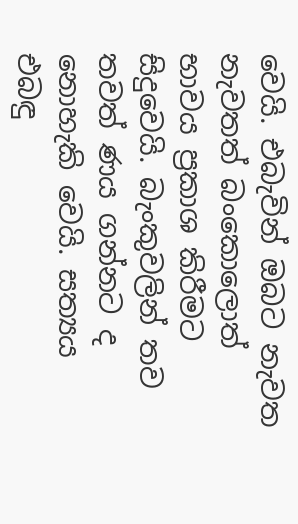වෙයි. එබැවින් ඔබට නැවත නැවතත් බංකොලොත් භාවය ප්‍රකාශ කිරීමට සිදුවෙයි. බැංකුවලින් තව තවත් ණය ගන්නට ද නොහැකි වෙයි. සත්‍යය එබඳු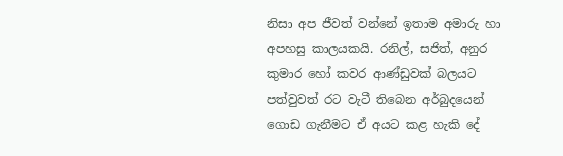නිසා අප ජීවත් වන්නේ ඉතාම අමාරු හා අපහසු කාලයකයි. රනිල්, සජිත්, අනුර කුමාර හෝ කවර ආණ්ඩුවක් බලයට පත්වුවත් රට වැටී තිබෙන අර්බුදයෙන් ගොඩ ගැනීමට ඒ අයට කළ හැකි දේ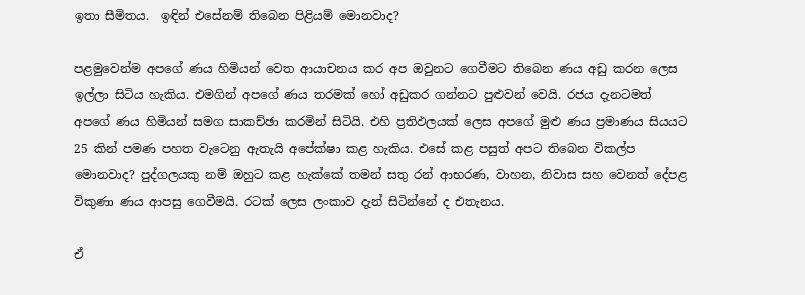ඉතා සීමිතය.  ඉඳින් එසේනම් තිබෙන පිළියම් මොනවාද?

පළමුවෙන්ම අපගේ ණය හිමියන් වෙත ආයාචනය කර අප ඔවුනට ගෙවීමට තිබෙන ණය අඩු කරන ලෙස ඉල්ලා සිටිය හැකිය. එමගින් අපගේ ණය තරමක් හෝ අඩුකර ගන්නට පුළුවන් වෙයි. රජය දැනටමත් අපගේ ණය හිමියන් සමග සාකච්ඡා කරමින් සිටියි. එහි ප්‍රතිඵලයක් ලෙස අපගේ මුළු ණය ප්‍රමාණය සියයට 25 කින් පමණ පහත වැටෙනු ඇතැයි අපේක්ෂා කළ හැකිය. එසේ කළ පසුත් අපට තිබෙන විකල්ප මොනවාද? පුද්ගලයකු නම් ඔහුට කළ හැක්කේ තමන් සතු රන් ආභරණ, වාහන, නිවාස සහ වෙනත් දේපළ විකුණා ණය ආපසු ගෙවීමයි. රටක් ලෙස ලංකාව දැන් සිටින්නේ ද එතැනය.

ඒ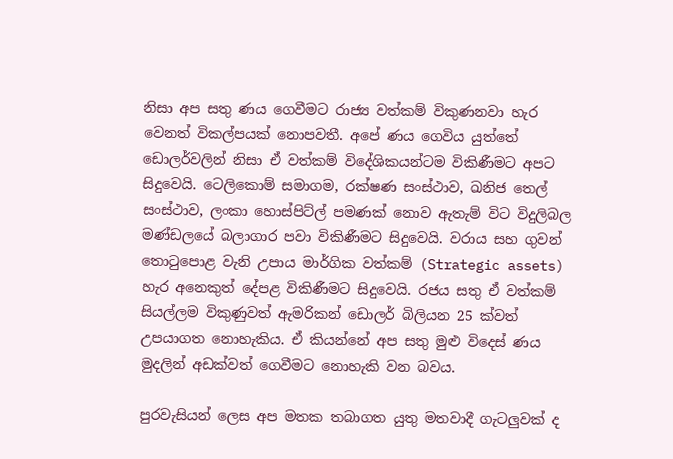නිසා අප සතු ණය ගෙවීමට රාජ්‍ය වත්කම් විකුණනවා හැර වෙනත් විකල්පයක් නොපවතී. අපේ ණය ගෙවිය යුත්තේ ඩොලර්වලින් නිසා ඒ වත්කම් විදේශිකයන්ටම විකිණීමට අපට සිදුවෙයි. ටෙලිකොම් සමාගම, රක්ෂණ සංස්ථාව, ඛනිජ තෙල් සංස්ථාව, ලංකා හොස්පිට්ල් පමණක් නොව ඇතැම් විට විදුලිබල මණ්ඩලයේ බලාගාර පවා විකිණීමට සිදුවෙයි. වරාය සහ ගුවන් තොටුපොළ වැනි උපාය මාර්ගික වත්කම් (Strategic assets) හැර අනෙකුත් දේපළ විකිණීමට සිදුවෙයි. රජය සතු ඒ වත්කම් සියල්ලම විකුණුවත් ඇමරිකන් ඩොලර් බිලියන 25 ක්වත් උපයාගත නොහැකිය. ඒ කියන්නේ අප සතු මුළු විදෙස් ණය මුදලින් අඩක්වත් ගෙවීමට නොහැකි වන බවය.

පුරවැසියන් ලෙස අප මතක තබාගත යුතු මතවාදී ගැටලුවක් ද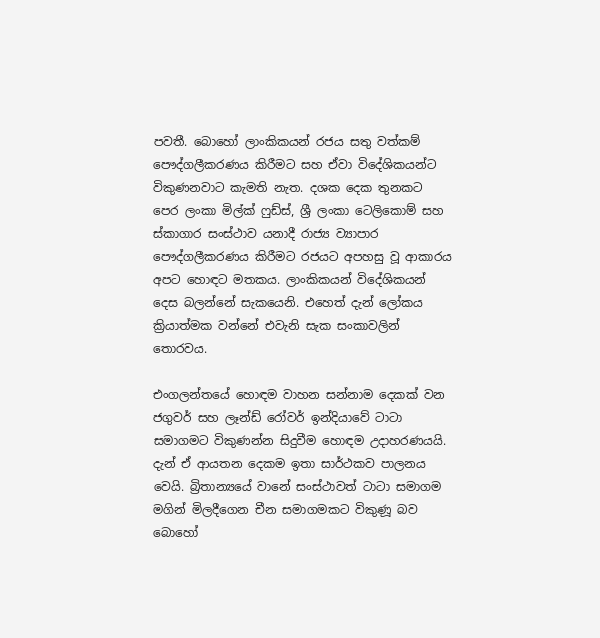පවතී. බොහෝ ලාංකිකයන් රජය සතු වත්කම් පෞද්ගලීකරණය කිරීමට සහ ඒවා විදේශිකයන්ට විකුණනවාට කැමති නැත. දශක දෙක තුනකට පෙර ලංකා මිල්ක් ෆුඩ්ස්, ශ්‍රී ලංකා ටෙලිකොම් සහ ස්කාගාර සංස්ථාව යනාදී රාජ්‍ය ව්‍යාපාර පෞද්ගලීකරණය කිරීමට රජයට අපහසු වූ ආකාරය අපට හොඳට මතකය. ලාංකිකයන් විදේශිකයන් දෙස බලන්නේ සැකයෙනි. එහෙත් දැන් ලෝකය ක්‍රියාත්මක වන්නේ එවැනි සැක සංකාවලින් තොරවය.

එංගලන්තයේ හොඳම වාහන සන්නාම දෙකක් වන ජගුවර් සහ ලෑන්ඩ් රෝවර් ඉන්දියාවේ ටාටා සමාගමට විකුණන්න සිදුවීම හොඳම උදාහරණයයි. දැන් ඒ ආයතන දෙකම ඉතා සාර්ථකව පාලනය වෙයි. බ්‍රිතාන්‍යයේ වානේ සංස්ථාවත් ටාටා සමාගම මගින් මිලදීගෙන චීන සමාගමකට විකුණූ බව බොහෝ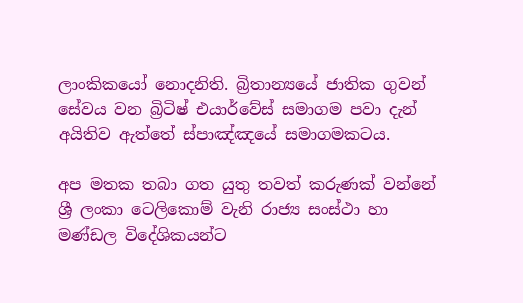ලාංකිකයෝ නොදනිති. බ්‍රිතාන්‍යයේ ජාතික ගුවන් සේවය වන බ්‍රිටිෂ් එයාර්වේස් සමාගම පවා දැන් අයිතිව ඇත්තේ ස්පාඤ්ඤයේ සමාගමකටය.

අප මතක තබා ගත යුතු තවත් කරුණක් වන්නේ ශ්‍රී ලංකා ටෙලිකොම් වැනි රාජ්‍ය සංස්ථා හා මණ්‍ඩල විදේශිකයන්ට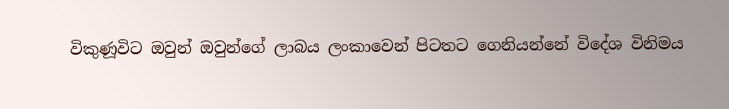විකුණූවිට ඔවුන් ඔවුන්ගේ ලාබය ලංකාවෙන් පිටතට ගෙනියන්නේ විදේශ විනිමය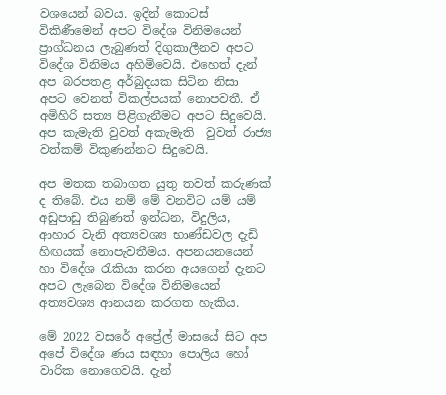වශයෙන් බවය. ඉදින් කොටස් විකිණීමෙන් අපට විදේශ විනිමයෙන් ප්‍රාග්ධනය ලැබුණත් දිගුකාලීනව අපට විදේශ විනිමය අහිමිවෙයි. එහෙත් දැන් අප බරපතළ අර්බුදයක සිටින නිසා අපට වෙනත් විකල්පයක් නොපවතී. ඒ අමිහිරි සත්‍ය පිළිගැනීමට අපට සිදුවෙයි. අප කැමැති වුවත් අකැමැති  වුවත් රාජ්‍ය වත්කම් විකුණන්නට සිදුවෙයි.

අප මතක තබාගත යුතු තවත් කරුණක් ද තිබේ. එය නම් මේ වනවිට යම් යම් අඩුපාඩු තිබුණත් ඉන්ධන, විදුලිය, ආහාර වැනි අත්‍යවශ්‍ය භාණ්ඩවල දැඩි හිඟයක් නොපැවතීමය. අපනයනයෙන් හා විදේශ රැකියා කරන අයගෙන් දැනට අපට ලැබෙන විදේශ විනිමයෙන් අත්‍යවශ්‍ය ආනයන කරගත හැකිය.

මේ 2022 වසරේ අප්‍රේල් මාසයේ සිට අප අපේ විදේශ ණය සඳහා පොලිය හෝ වාරික නොගෙවයි. දැන්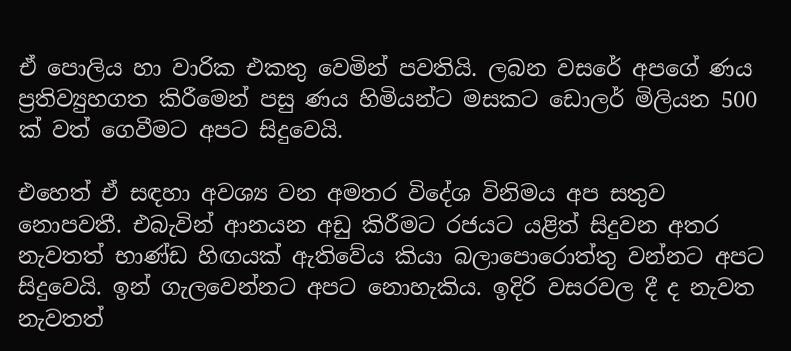ඒ පොලිය හා වාරික එකතු වෙමින් පවතියි. ලබන වසරේ අපගේ ණය ප්‍රතිව්‍යුහගත කිරීමෙන් පසු ණය හිමියන්ට මසකට ඩොලර් මිලියන 500 ක් වත් ගෙවීමට අපට සිදුවෙයි.

එහෙත් ඒ සඳහා අවශ්‍ය වන අමතර විදේශ විනිමය අප සතුව නොපවතී. එබැවින් ආනයන අඩු කිරීමට රජයට යළිත් සිදුවන අතර නැවතත් භාණ්ඩ හිඟයක් ඇතිවේය කියා බලාපොරොත්තු වන්නට අපට සිදුවෙයි. ඉන් ගැලවෙන්නට අපට නොහැකිය. ඉදිරි වසරවල දී ද නැවත නැවතත්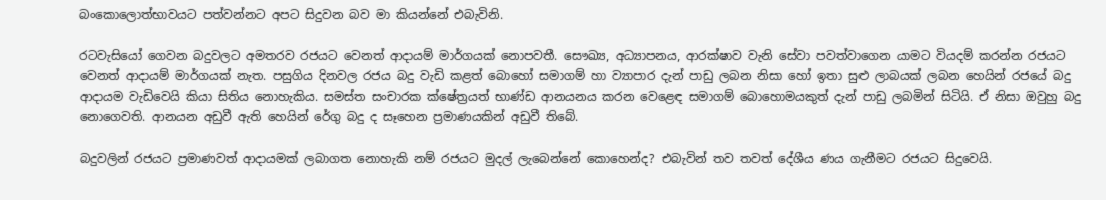බංකොලොත්භාවයට පත්වන්නට අපට සිදුවන බව මා කියන්නේ එබැවිනි.

රටවැසියෝ ගෙවන බදුවලට අමතරව රජයට වෙනත් ආදායම් මාර්ගයක් නොපවතී. සෞඛ්‍ය, අධ්‍යාපනය, ආරක්ෂාව වැනි සේවා පවත්වාගෙන යාමට වියදම් කරන්න රජයට වෙනත් ආදායම් මාර්ගයක් නැත. පසුගිය දිනවල රජය බදු වැඩි කළත් බොහෝ සමාගම් හා ව්‍යාපාර දැන් පාඩු ලබන නිසා හෝ ඉතා සුළු ලාබයක් ලබන හෙයින් රජයේ බදු ආදායම වැඩිවෙයි කියා සිතිය නොහැකිය. සමස්ත සංචාරක ක්ෂේත්‍රයත් භාණ්ඩ ආනයනය කරන වෙළෙඳ සමාගම් බොහොමයකුත් දැන් පාඩු ලබමින් සිටියි. ඒ නිසා ඔවුහු බදු නොගෙවති. ආනයන අඩුවී ඇති හෙයින් රේගු බදු ද සෑහෙන ප්‍රමාණයකින් අඩුවී තිබේ.

බදුවලින් රජයට ප්‍රමාණවත් ආදායමක් ලබාගත නොහැකි නම් රජයට මුදල් ලැබෙන්නේ කොහෙන්ද? එබැවින් තව තවත් දේශීය ණය ගැනීමට රජයට සිදුවෙයි.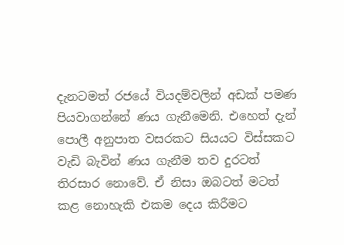දැනටමත් රජයේ වියදම්වලින් අඩක් පමණ පියවාගන්නේ ණය ගැනීමෙනි. එහෙත් දැන් පොලී අනුපාත වසරකට සියයට විස්සකට වැඩි බැවින් ණය ගැනීම තව දුරටත් තිරසාර නොවේ. ඒ නිසා ඔබටත් මටත් කළ නොහැකි එකම දෙය කිරීමට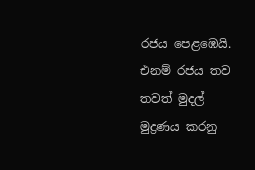රජය පෙළඹෙයි. එනම් රජය තව තවත් මුදල් මුද්‍රණය කරනු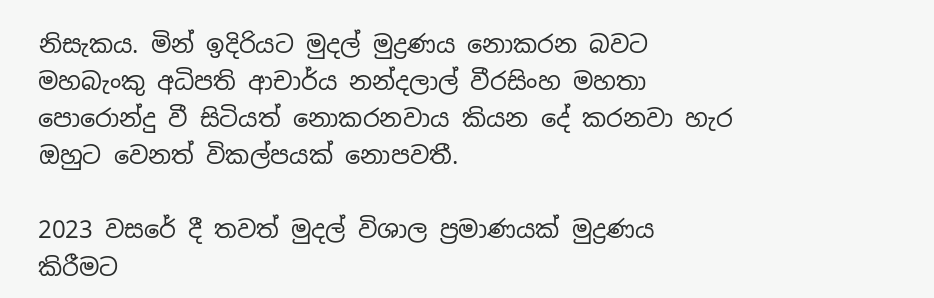නිසැකය. මින් ඉදිරියට මුදල් මුද්‍රණය නොකරන බවට මහබැංකු අධිපති ආචාර්ය නන්දලාල් වීරසිංහ මහතා පොරොන්දු වී සිටියත් නොකරනවාය කියන දේ කරනවා හැර ඔහුට වෙනත් විකල්පයක් නොපවතී.

2023 වසරේ දී තවත් මුදල් විශාල ප්‍රමාණයක් මුද්‍රණය කිරීමට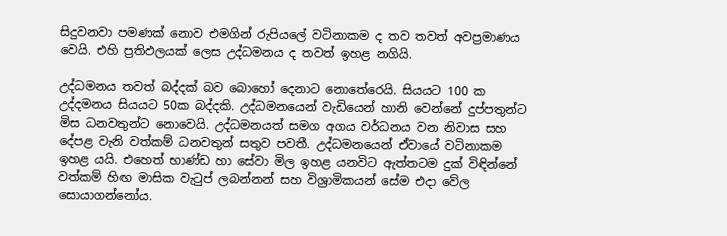සිදුවනවා පමණක් නොව එමගින් රුපියලේ වටිනාකම ද තව තවත් අවප්‍රමාණය වෙයි. එහි ප්‍රතිඵලයක් ලෙස උද්ධමනය ද තවත් ඉහළ නගියි.

උද්ධමනය තවත් බද්දක් බව බොහෝ දෙනාට නොතේරෙයි. සියයට 100 ක උද්දමනය සියයට 50ක බද්දකි. උද්ධමනයෙන් වැඩියෙන් හානි වෙන්නේ දුප්පතුන්ට මිස ධනවතුන්ට නොවෙයි. උද්ධමනයත් සමග අගය වර්ධනය වන නිවාස සහ දේපළ වැනි වත්කම් ධනවතුන් සතුව පවතී. උද්ධමනයෙන් ඒවායේ වටිනාකම ඉහළ යයි. එහෙත් භාණ්ඩ හා සේවා මිල ඉහළ යනවිට ඇත්තටම දුක් විඳින්නේ වත්කම් හිඟ මාසික වැටුප් ලබන්නන් සහ විශ්‍රාමිකයන් සේම එදා වේල සොයාගන්නෝය.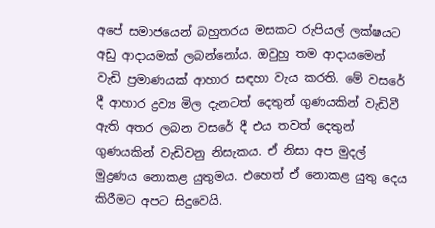අපේ සමාජයෙන් බහුතරය මසකට රුපියල් ලක්ෂයට අඩු ආදායමක් ලබන්නෝය. ඔවුහු තම ආදායමෙන් වැඩි ප්‍රමාණයක් ආහාර සඳහා වැය කරති. මේ වසරේ දී ආහාර ද්‍රව්‍ය මිල දැනටත් දෙතුන් ගුණයකින් වැඩිවී ඇති අතර ලබන වසරේ දී එය තවත් දෙතුන් ගුණයකින් වැඩිවනු නිසැකය. ඒ නිසා අප මුදල් මුද්‍රණය නොකළ යුතුමය. එහෙත් ඒ නොකළ යුතු දෙය කිරීමට අපට සිදුවෙයි.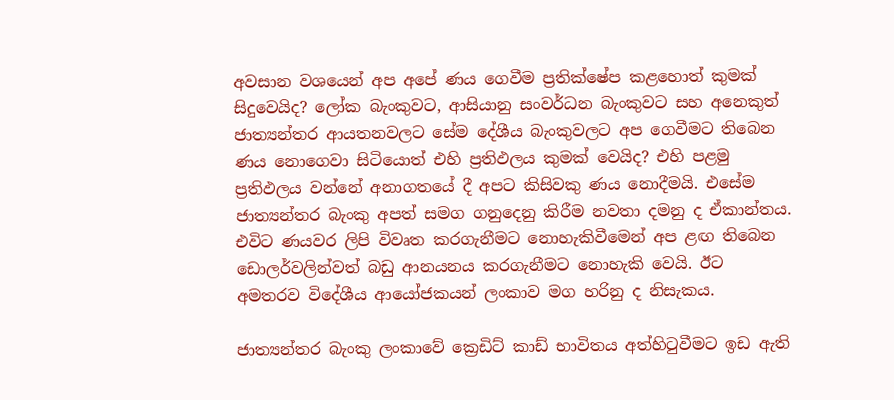අවසාන වශයෙන් අප අපේ ණය ගෙවීම ප්‍රතික්ෂේප කළහොත් කුමක් සිදුවෙයිද? ලෝක බැංකුවට, ආසියානු සංවර්ධන බැංකුවට සහ අනෙකුත්  ජාත්‍යන්තර ආයතනවලට සේම දේශීය බැංකුවලට අප ගෙවීමට තිබෙන ණය නොගෙවා සිටියොත් එහි ප්‍රතිඵලය කුමක් වෙයිද? එහි පළමු ප්‍රතිඵලය වන්නේ අනාගතයේ දී අපට කිසිවකු ණය නොදීමයි. එසේම ජාත්‍යන්තර බැංකු අපත් සමග ගනුදෙනු කිරීම නවතා දමනු ද ඒකාන්තය. එවිට ණයවර ලිපි විවෘත කරගැනීමට නොහැකිවීමෙන් අප ළඟ තිබෙන ඩොලර්වලින්වත් බඩු ආනයනය කරගැනීමට නොහැකි වෙයි. ඊට අමතරව විදේශීය ආයෝජකයන් ලංකාව මග හරිනු ද නිසැකය.

ජාත්‍යන්තර බැංකු ලංකාවේ ක්‍රෙඩිට් කාඩ් භාවිතය අත්හිටුවීමට ඉඩ ඇති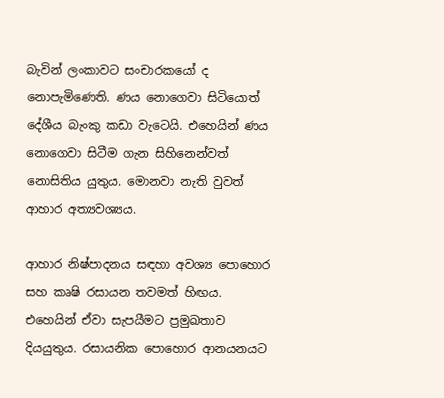බැවින් ලංකාවට සංචාරකයෝ ද නොපැමිණෙති. ණය නොගෙවා සිටියොත් දේශීය බැංකු කඩා වැටෙයි. එහෙයින් ණය නොගෙවා සිටීම ගැන සිහිනෙන්වත් නොසිතිය යුතුය. මොනවා නැති වුවත් ආහාර අත්‍යවශ්‍යය.

ආහාර නිෂ්පාදනය සඳහා අවශ්‍ය පොහොර සහ කෘෂි රසායන තවමත් හිඟය. එහෙයින් ඒවා සැපයීමට ප්‍රමුඛතාව දියයුතුය. රසායනික පොහොර ආනයනයට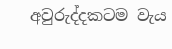අවුරුද්දකටම වැය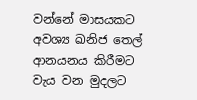වන්නේ මාසයකට අවශ්‍ය ඛනිජ තෙල් ආනයනය කිරීමට වැය වන මුදලට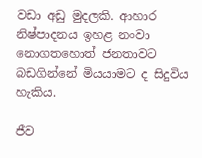වඩා අඩු මුදලකි. ආහාර නිෂ්පාදනය ඉහළ නංවා නොගතහොත් ජනතාවට බඩගින්නේ මියයාමට ද සිදුවිය හැකිය.

ජීව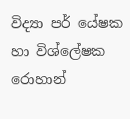විද්‍යා පර් යේෂක හා විශ්ලේෂක රොහාන්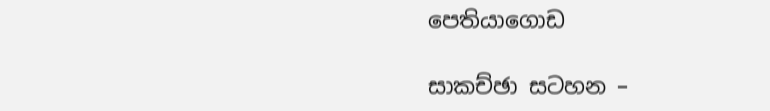පෙතියාගොඩ

සාකච්ඡා සටහන –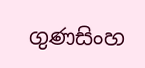ගුණසිංහ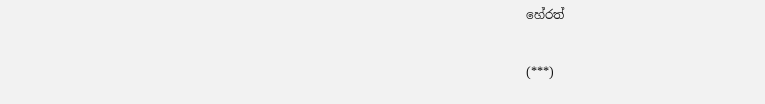හේරත්

(***)